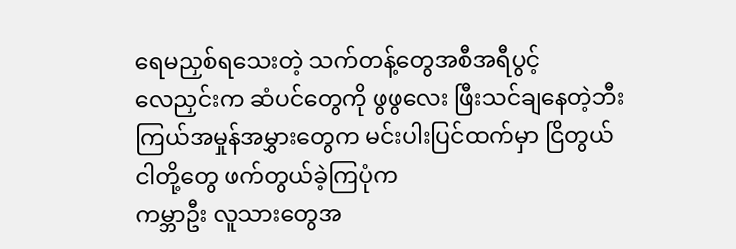ရေမညှစ်ရသေးတဲ့ သက်တန့်တွေအစီအရီပွင့်
လေညှင်းက ဆံပင်တွေကို ဖွဖွလေး ဖြီးသင်ချနေတဲ့ဘီး
ကြယ်အမှုန်အမွှားတွေက မင်းပါးပြင်ထက်မှာ ငြိတွယ်
ငါတို့တွေ ဖက်တွယ်ခဲ့ကြပုံက
ကမ္ဘာဦး လူသားတွေအ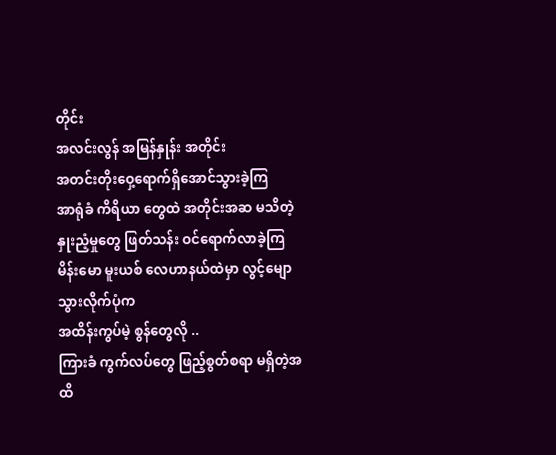တိုင်း
အလင်းလွန် အမြန်နှုန်း အတိုင်း
အတင်းတိုးဝှေ့ရောက်ရှိအောင်သွားခဲ့ကြ
အာရုံခံ ကိရိယာ တွေထဲ အတိုင်းအဆ မသိတဲ့
နှုးညံ့မှုတွေ ဖြတ်သန်း ဝင်ရောက်လာခဲ့ကြ
မိန်းမော မူးယစ် လေဟာနယ်ထဲမှာ လွင့်မျောသွားလိုက်ပုံက
အထိန်းကွပ်မဲ့ စွန်တွေလို ..
ကြားခံ ကွက်လပ်တွေ ဖြည့်စွတ်စရာ မရှိတဲ့အထိ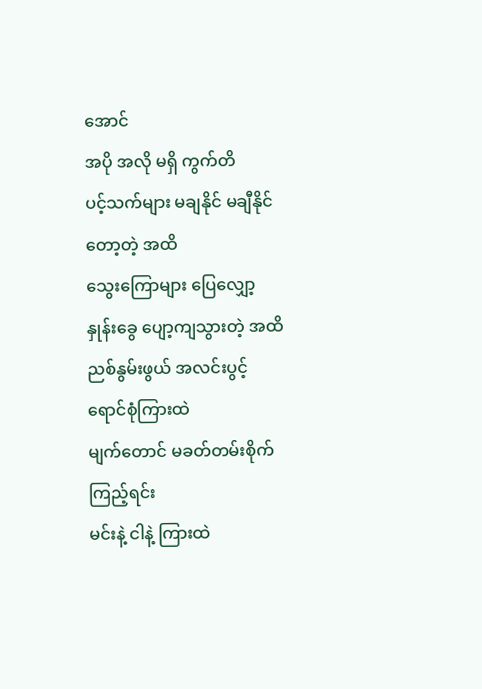အောင်
အပို အလို မရှိ ကွက်တိ
ပင့်သက်များ မချနိုင် မချီနိုင် တော့တဲ့ အထိ
သွေးကြောများ ပြေလျှော့ နှုန်းခွေ ပျော့ကျသွားတဲ့ အထိ
ညစ်နွမ်းဖွယ် အလင်းပွင့် ရောင်စုံကြားထဲ
မျက်တောင် မခတ်တမ်းစိုက်ကြည့်ရင်း
မင်းနဲ့ ငါနဲ့ ကြားထဲ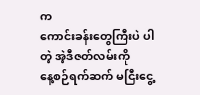က
ကောင်းခန်းတွေကြီးပဲ ပါတဲ့ အဲ့ဒီဇတ်လမ်းကို
နေ့စဉ်ရက်ဆက် မငြီးငွေ့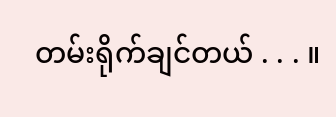တမ်းရိုက်ချင်တယ် . . . ။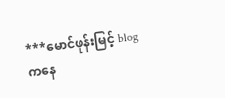***မောင်ဖုန်းမြင့် blog ကနေ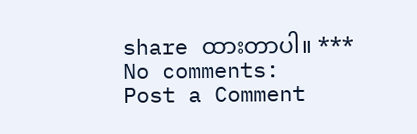share ထားတာပါ။ ***
No comments:
Post a Comment